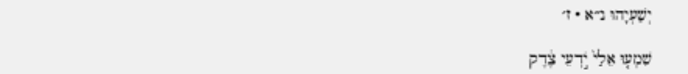יְשַׁעְיָהוּ נ״א · ז׳

שִׁמְע֤וּ אֵלַי֙ יֹ֣דְעֵי צֶ֔דֶק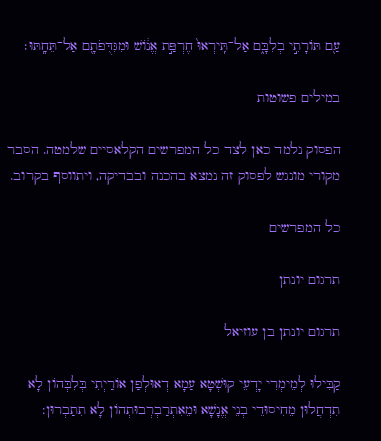עַ֖ם תּוֹרָתִ֣י בְלִבָּ֑ם אַל־תִּֽירְאוּ֙ חֶרְפַּ֣ת אֱנ֔וֹשׁ וּמִגִּדֻּפֹתָ֖ם אַל־תֵּחָֽתּוּ׃

במילים פשוטות

הפסוק נלמד כאן לצד כל המפרשים הקלאסיים שלמטה. הסבר מקורי מונגש לפסוק זה נמצא בהכנה ובבדיקה, ויתווסף בקרוב.

כל המפרשים

תרגום יונתן

תרגום יונתן בן עוזיאל

קַבִּילוּ לְמֵימְרִי יָדְעֵי קוּשְׁטָא עַמָא דְאוּלְפַן אוֹרַיְתִי בְּלִבְּהוֹן לָא תִדְחֲלוּן מֵחִיסוּדֵי בְנֵי אֱנָשָׁא וּמֵאִתְרַבְרְבוּתְהוֹן לָא תִתַבְרוּן: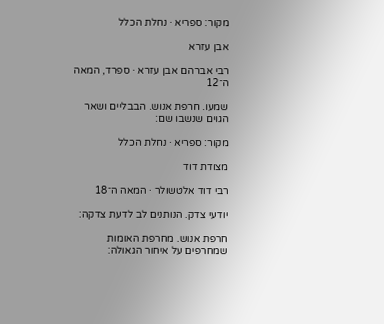מקור: ספריא · נחלת הכלל

אבן עזרא

רבי אברהם אבן עזרא · ספרד, המאה ה־12

שמעו. חרפת אנוש. הבבליים ושאר הגוים שנשבו שם:

מקור: ספריא · נחלת הכלל

מצודת דוד

רבי דוד אלטשולר · המאה ה־18

יודעי צדק. הנותנים לב לדעת צדקה:

חרפת אנוש. מחרפת האומות שמחרפים על איחור הגאולה: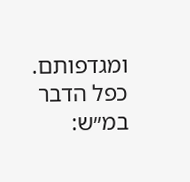ומגדפותם. כפל הדבר במ״ש: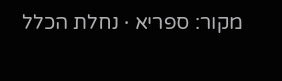מקור: ספריא · נחלת הכלל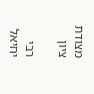מצודת ציון

רבי יחיאל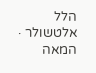הלל אלטשולר · המאה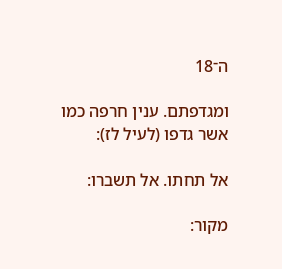ה־18

ומגדפתם. ענין חרפה כמו אשר גדפו (לעיל לז):

אל תחתו. אל תשברו:

מקור: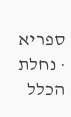ספריא · נחלת הכלל